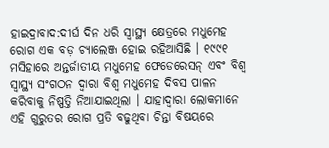ହାଇଦ୍ରାବାଦ:ଦୀର୍ଘ ଦିନ ଧରି ସ୍ବାସ୍ଥ୍ୟ କ୍ଷେତ୍ରରେ ମଧୁମେହ ରୋଗ ଏକ ବଡ଼ ଚ୍ୟାଲେଞ୍ଜ ହୋଇ ରହିଆସିଛି । ୧୯୯୧ ମସିହାରେ ଅନ୍ତର୍ଜାତୀୟ ମଧୁମେହ ଫେଡେରେସନ୍ ଏବଂ ବିଶ୍ବ ସ୍ୱାସ୍ଥ୍ୟ ସଂଗଠନ ଦ୍ବାରା ବିଶ୍ବ ମଧୁମେହ ଦିବସ ପାଳନ କରିବାକୁ ନିଷ୍ପତ୍ତି ନିଆଯାଇଥିଲା । ଯାହାଦ୍ବାରା ଲୋକମାନେ ଏହି ଗୁରୁତର ରୋଗ ପ୍ରତି ବଢୁଥିବା ଚିନ୍ତା ବିଷୟରେ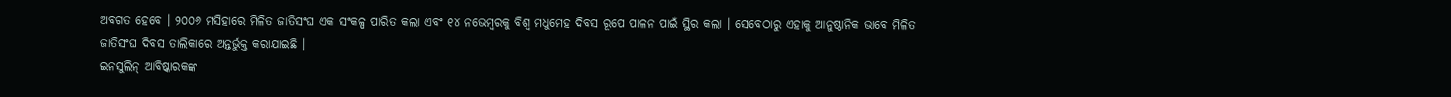ଅବଗତ ହେବେ । ୨୦୦୬ ମସିହାରେ ମିଳିତ ଜାତିସଂଘ ଏକ ସଂକଳ୍ପ ପାରିତ କଲା ଏବଂ ୧୪ ନଭେମ୍ବରକୁ ବିଶ୍ୱ ମଧୁମେହ ଦିବସ ରୂପେ ପାଳନ ପାଇଁ ସ୍ଥିର କଲା । ସେବେଠାରୁ ଏହାକୁ ଆନୁଷ୍ଠାନିକ ଭାବେ ମିଳିତ ଜାତିସଂଘ ଦିବସ ତାଲିକାରେ ଅନ୍ତର୍ଭୁକ୍ତ କରାଯାଇଛି ।
ଇନସୁଲିନ୍ ଆବିଷ୍କାରକଙ୍କ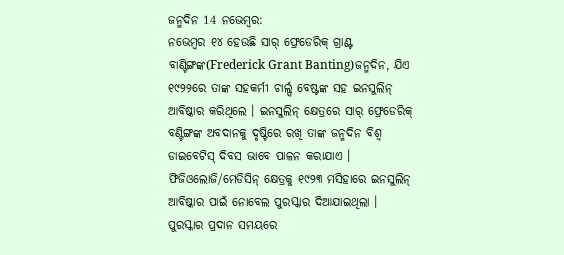ଜନ୍ମଦିନ 14 ନଭେମ୍ବର:
ନଭେମ୍ବର ୧୪ ହେଉଛି ସାର୍ ଫ୍ରେଡେରିକ୍ ଗ୍ରାଣ୍ଟ ବାଣ୍ଟିଙ୍ଗଙ୍କ(Frederick Grant Banting)ଜନ୍ମଦିନ, ଯିଏ ୧୯୨୨ରେ ତାଙ୍କ ସହକର୍ମୀ ଚାର୍ଲ୍ସ ବେଷ୍ଟଙ୍କ ସହ ଇନସୁଲିନ୍ ଆବିଷ୍କାର କରିଥିଲେ । ଇନସୁଲିନ୍ କ୍ଷେତ୍ରରେ ସାର୍ ଫ୍ରେଡେରିକ୍ ବଣ୍ଟିଙ୍ଗଙ୍କ ଅବଦାନକୁ ଦୃଷ୍ଟିରେ ରଖି ତାଙ୍କ ଜନ୍ମଦିନ ବିଶ୍ୱ ଡାଇବେଟିସ୍ ଦିବସ ଭାବେ ପାଳନ କରାଯାଏ । ଫିଜିଓଲୋଜି/ମେଡିସିନ୍ କ୍ଷେତ୍ରକୁ ୧୯୨୩ ମସିହାରେ ଇନସୁଲିନ୍ ଆବିଷ୍କାର ପାଇଁ ନୋବେଲ ପୁରସ୍କାର ଦିଆଯାଇଥିଲା । ପୁରସ୍କାର ପ୍ରଦାନ ସମୟରେ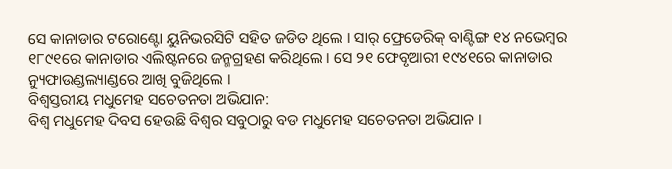ସେ କାନାଡାର ଟରୋଣ୍ଟୋ ୟୁନିଭରସିଟି ସହିତ ଜଡିତ ଥିଲେ । ସାର୍ ଫ୍ରେଡେରିକ୍ ବାଣ୍ଟିଙ୍ଗ ୧୪ ନଭେମ୍ବର ୧୮୯୧ରେ କାନାଡାର ଏଲିଷ୍ଟନରେ ଜନ୍ମଗ୍ରହଣ କରିଥିଲେ । ସେ ୨୧ ଫେବୃଆରୀ ୧୯୪୧ରେ କାନାଡାର ନ୍ୟୁଫାଉଣ୍ଡଲ୍ୟାଣ୍ଡରେ ଆଖି ବୁଜିଥିଲେ ।
ବିଶ୍ବସ୍ତରୀୟ ମଧୁମେହ ସଚେତନତା ଅଭିଯାନ:
ବିଶ୍ବ ମଧୁମେହ ଦିବସ ହେଉଛି ବିଶ୍ବର ସବୁଠାରୁ ବଡ ମଧୁମେହ ସଚେତନତା ଅଭିଯାନ ।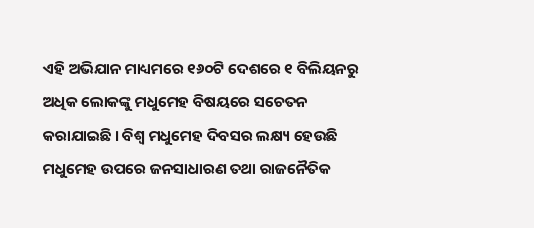ଏହି ଅଭିଯାନ ମାଧ୍ୟମରେ ୧୬୦ଟି ଦେଶରେ ୧ ବିଲିୟନରୁ ଅଧିକ ଲୋକଙ୍କୁ ମଧୁମେହ ବିଷୟରେ ସଚେତନ କରାଯାଇଛି । ବିଶ୍ବ ମଧୁମେହ ଦିବସର ଲକ୍ଷ୍ୟ ହେଉଛି ମଧୁମେହ ଉପରେ ଜନସାଧାରଣ ତଥା ରାଜନୈତିକ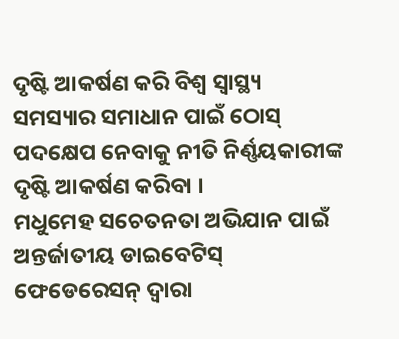ଦୃଷ୍ଟି ଆକର୍ଷଣ କରି ବିଶ୍ବ ସ୍ୱାସ୍ଥ୍ୟ ସମସ୍ୟାର ସମାଧାନ ପାଇଁ ଠୋସ୍ ପଦକ୍ଷେପ ନେବାକୁ ନୀତି ନିର୍ଣ୍ଣୟକାରୀଙ୍କ ଦୃଷ୍ଟି ଆକର୍ଷଣ କରିବା ।
ମଧୁମେହ ସଚେତନତା ଅଭିଯାନ ପାଇଁ ଅନ୍ତର୍ଜାତୀୟ ଡାଇବେଟିସ୍ ଫେଡେରେସନ୍ ଦ୍ୱାରା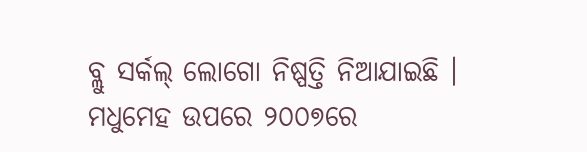ବ୍ଲୁ ସର୍କଲ୍ ଲୋଗୋ ନିଷ୍ପତ୍ତି ନିଆଯାଇଛି । ମଧୁମେହ ଉପରେ ୨୦୦୭ରେ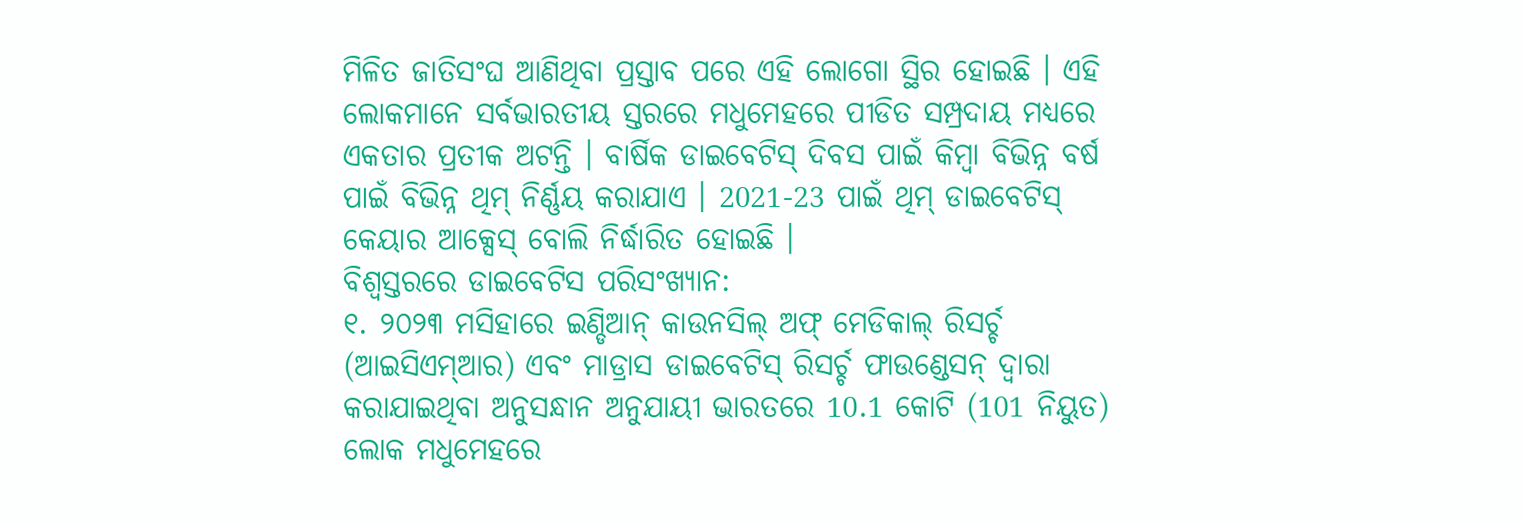ମିଳିତ ଜାତିସଂଘ ଆଣିଥିବା ପ୍ରସ୍ତାବ ପରେ ଏହି ଲୋଗୋ ସ୍ଥିର ହୋଇଛି । ଏହି ଲୋକମାନେ ସର୍ବଭାରତୀୟ ସ୍ତରରେ ମଧୁମେହରେ ପୀଡିତ ସମ୍ପ୍ରଦାୟ ମଧ୍ୟରେ ଏକତାର ପ୍ରତୀକ ଅଟନ୍ତି । ବାର୍ଷିକ ଡାଇବେଟିସ୍ ଦିବସ ପାଇଁ କିମ୍ବା ବିଭିନ୍ନ ବର୍ଷ ପାଇଁ ବିଭିନ୍ନ ଥିମ୍ ନିର୍ଣ୍ଣୟ କରାଯାଏ । 2021-23 ପାଇଁ ଥିମ୍ ଡାଇବେଟିସ୍ କେୟାର ଆକ୍ସେସ୍ ବୋଲି ନିର୍ଦ୍ଧାରିତ ହୋଇଛି ।
ବିଶ୍ବସ୍ତରରେ ଡାଇବେଟିସ ପରିସଂଖ୍ୟାନ:
୧. ୨୦୨୩ ମସିହାରେ ଇଣ୍ଡିଆନ୍ କାଉନସିଲ୍ ଅଫ୍ ମେଡିକାଲ୍ ରିସର୍ଚ୍ଚ (ଆଇସିଏମ୍ଆର) ଏବଂ ମାଡ୍ରାସ ଡାଇବେଟିସ୍ ରିସର୍ଚ୍ଚ ଫାଉଣ୍ଡେସନ୍ ଦ୍ୱାରା କରାଯାଇଥିବା ଅନୁସନ୍ଧାନ ଅନୁଯାୟୀ ଭାରତରେ 10.1 କୋଟି (101 ନିୟୁତ) ଲୋକ ମଧୁମେହରେ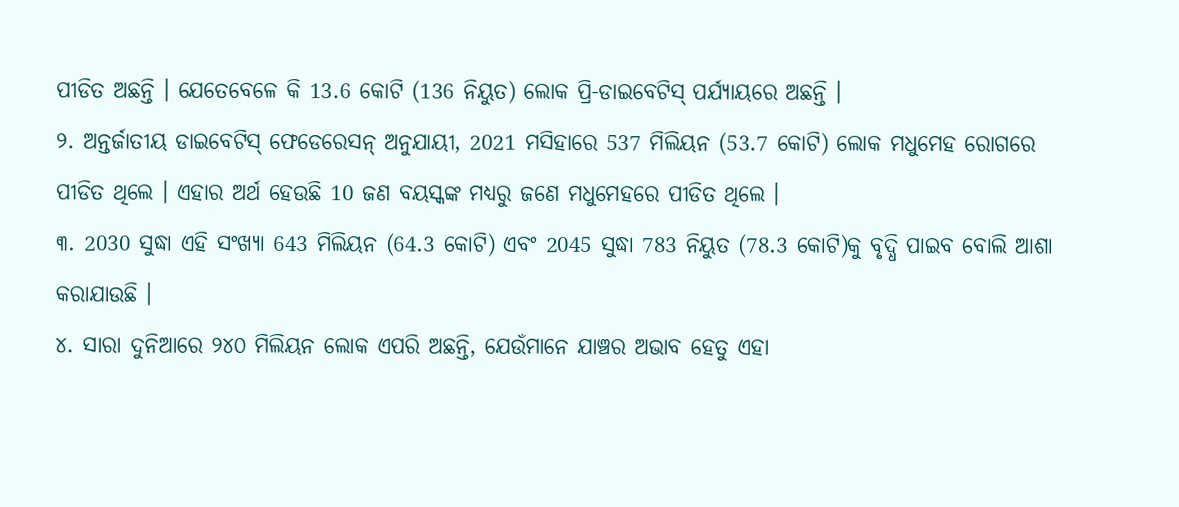ପୀଡିତ ଅଛନ୍ତି । ଯେତେବେଳେ କି 13.6 କୋଟି (136 ନିୟୁତ) ଲୋକ ପ୍ରି-ଡାଇବେଟିସ୍ ପର୍ଯ୍ୟାୟରେ ଅଛନ୍ତି ।
୨. ଅନ୍ତର୍ଜାତୀୟ ଡାଇବେଟିସ୍ ଫେଡେରେସନ୍ ଅନୁଯାୟୀ, 2021 ମସିହାରେ 537 ମିଲିୟନ (53.7 କୋଟି) ଲୋକ ମଧୁମେହ ରୋଗରେ ପୀଡିତ ଥିଲେ । ଏହାର ଅର୍ଥ ହେଉଛି 10 ଜଣ ବୟସ୍କଙ୍କ ମଧ୍ୟରୁ ଜଣେ ମଧୁମେହରେ ପୀଡିତ ଥିଲେ ।
୩. 2030 ସୁଦ୍ଧା ଏହି ସଂଖ୍ୟା 643 ମିଲିୟନ (64.3 କୋଟି) ଏବଂ 2045 ସୁଦ୍ଧା 783 ନିୟୁତ (78.3 କୋଟି)କୁ ବୃଦ୍ଧି ପାଇବ ବୋଲି ଆଶା କରାଯାଉଛି ।
୪. ସାରା ଦୁନିଆରେ ୨୪୦ ମିଲିୟନ ଲୋକ ଏପରି ଅଛନ୍ତି, ଯେଉଁମାନେ ଯାଞ୍ଚର ଅଭାବ ହେତୁ ଏହା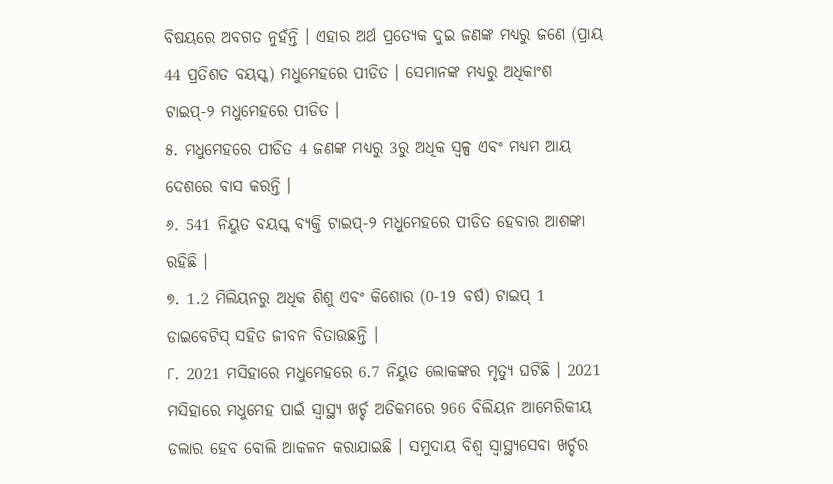ବିଷୟରେ ଅବଗତ ନୁହଁନ୍ତି । ଏହାର ଅର୍ଥ ପ୍ରତ୍ୟେକ ଦୁଇ ଜଣଙ୍କ ମଧ୍ୟରୁ ଜଣେ (ପ୍ରାୟ 44 ପ୍ରତିଶତ ବୟସ୍କ) ମଧୁମେହରେ ପୀଡିତ । ସେମାନଙ୍କ ମଧ୍ୟରୁ ଅଧିକାଂଶ ଟାଇପ୍-୨ ମଧୁମେହରେ ପୀଡିତ ।
୫. ମଧୁମେହରେ ପୀଡିତ 4 ଜଣଙ୍କ ମଧ୍ୟରୁ 3ରୁ ଅଧିକ ସ୍ୱଳ୍ପ ଏବଂ ମଧ୍ୟମ ଆୟ ଦେଶରେ ବାସ କରନ୍ତି ।
୬. 541 ନିୟୁତ ବୟସ୍କ ବ୍ୟକ୍ତି ଟାଇପ୍-୨ ମଧୁମେହରେ ପୀଡିତ ହେବାର ଆଶଙ୍କା ରହିଛି ।
୭. 1.2 ମିଲିୟନରୁ ଅଧିକ ଶିଶୁ ଏବଂ କିଶୋର (0-19 ବର୍ଷ) ଟାଇପ୍ 1 ଡାଇବେଟିସ୍ ସହିତ ଜୀବନ ବିତାଉଛନ୍ତି ।
୮. 2021 ମସିହାରେ ମଧୁମେହରେ 6.7 ନିୟୁତ ଲୋକଙ୍କର ମୃତ୍ୟୁ ଘଟିଛି । 2021 ମସିହାରେ ମଧୁମେହ ପାଇଁ ସ୍ୱାସ୍ଥ୍ୟ ଖର୍ଚ୍ଚ ଅତିକମରେ 966 ବିଲିୟନ ଆମେରିକୀୟ ଡଲାର ହେବ ବୋଲି ଆକଳନ କରାଯାଇଛି । ସମୁଦାୟ ବିଶ୍ୱ ସ୍ୱାସ୍ଥ୍ୟସେବା ଖର୍ଚ୍ଚର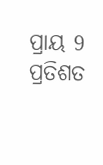ପ୍ରାୟ 9 ପ୍ରତିଶତ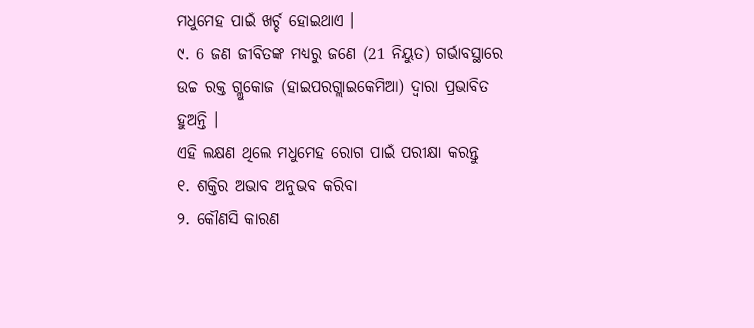ମଧୁମେହ ପାଇଁ ଖର୍ଚ୍ଚ ହୋଇଥାଏ ।
୯. 6 ଜଣ ଜୀବିତଙ୍କ ମଧ୍ୟରୁ ଜଣେ (21 ନିୟୁତ) ଗର୍ଭାବସ୍ଥାରେ ଉଚ୍ଚ ରକ୍ତ ଗ୍ଲୁକୋଜ (ହାଇପରଗ୍ଲାଇକେମିଆ) ଦ୍ୱାରା ପ୍ରଭାବିତ ହୁଅନ୍ତି ।
ଏହି ଲକ୍ଷଣ ଥିଲେ ମଧୁମେହ ରୋଗ ପାଇଁ ପରୀକ୍ଷା କରନ୍ତୁ
୧. ଶକ୍ତିର ଅଭାବ ଅନୁଭବ କରିବା
୨. କୌଣସି କାରଣ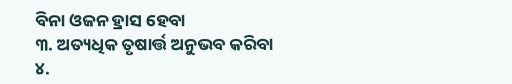ବିନା ଓଜନ ହ୍ରାସ ହେବା
୩. ଅତ୍ୟଧିକ ତୃଷାର୍ତ୍ତ ଅନୁଭବ କରିବା
୪.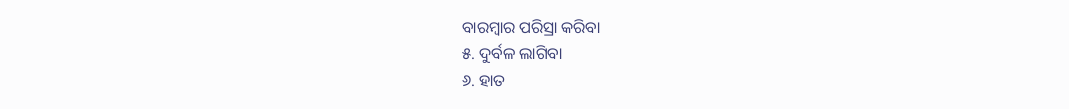ବାରମ୍ବାର ପରିସ୍ରା କରିବା
୫. ଦୁର୍ବଳ ଲାଗିବା
୬. ହାତ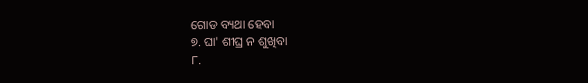ଗୋଡ ବ୍ୟଥା ହେବା
୭. ଘା' ଶୀଘ୍ର ନ ଶୁଖିବା
୮.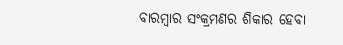ବାରମ୍ବାର ସଂକ୍ରମଣର ଶିକାର ହେବା